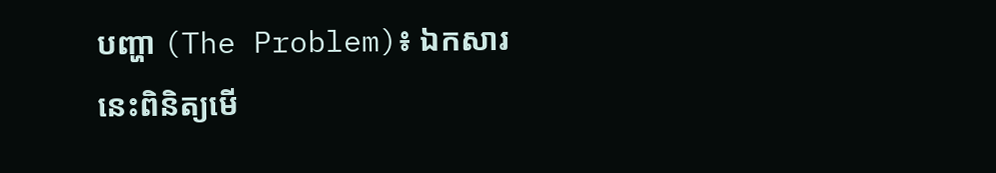បញ្ហា (The Problem)៖ ឯកសារនេះពិនិត្យមើ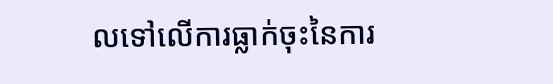លទៅលើការធ្លាក់ចុះនៃការ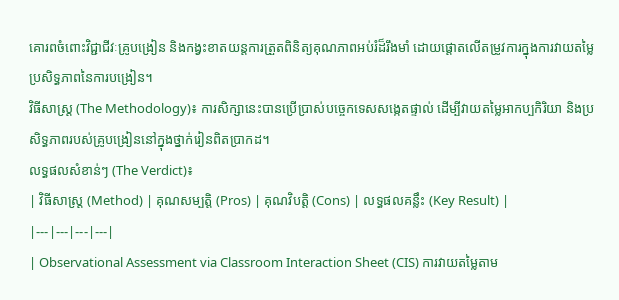គោរពចំពោះវិជ្ជាជីវៈគ្រូបង្រៀន និងកង្វះខាតយន្តការត្រួតពិនិត្យគុណភាពអប់រំដ៏រឹងមាំ ដោយផ្តោតលើតម្រូវការក្នុងការវាយតម្លៃប្រសិទ្ធភាពនៃការបង្រៀន។
វិធីសាស្ត្រ (The Methodology)៖ ការសិក្សានេះបានប្រើប្រាស់បច្ចេកទេសសង្កេតផ្ទាល់ ដើម្បីវាយតម្លៃអាកប្បកិរិយា និងប្រសិទ្ធភាពរបស់គ្រូបង្រៀននៅក្នុងថ្នាក់រៀនពិតប្រាកដ។
លទ្ធផលសំខាន់ៗ (The Verdict)៖
| វិធីសាស្ត្រ (Method) | គុណសម្បត្តិ (Pros) | គុណវិបត្តិ (Cons) | លទ្ធផលគន្លឹះ (Key Result) |
|---|---|---|---|
| Observational Assessment via Classroom Interaction Sheet (CIS) ការវាយតម្លៃតាម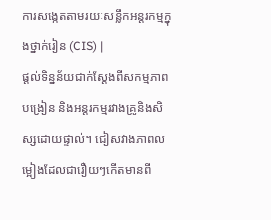ការសង្កេតតាមរយៈសន្លឹកអន្តរកម្មក្នុងថ្នាក់រៀន (CIS) |
ផ្តល់ទិន្នន័យជាក់ស្តែងពីសកម្មភាពបង្រៀន និងអន្តរកម្មរវាងគ្រូនិងសិស្សដោយផ្ទាល់។ ជៀសវាងភាពលម្អៀងដែលជារឿយៗកើតមានពី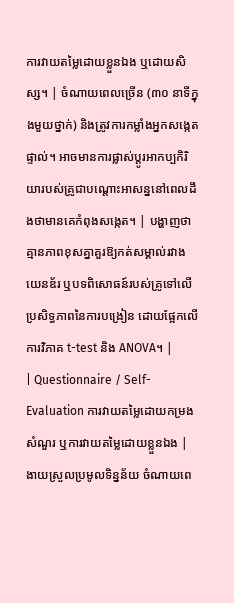ការវាយតម្លៃដោយខ្លួនឯង ឬដោយសិស្ស។ | ចំណាយពេលច្រើន (៣០ នាទីក្នុងមួយថ្នាក់) និងត្រូវការកម្លាំងអ្នកសង្កេតផ្ទាល់។ អាចមានការផ្លាស់ប្តូរអាកប្បកិរិយារបស់គ្រូជាបណ្តោះអាសន្ននៅពេលដឹងថាមានគេកំពុងសង្កេត។ | បង្ហាញថាគ្មានភាពខុសគ្នាគួរឱ្យកត់សម្គាល់រវាងយេនឌ័រ ឬបទពិសោធន៍របស់គ្រូទៅលើប្រសិទ្ធភាពនៃការបង្រៀន ដោយផ្អែកលើការវិភាគ t-test និង ANOVA។ |
| Questionnaire / Self-Evaluation ការវាយតម្លៃដោយកម្រងសំណួរ ឬការវាយតម្លៃដោយខ្លួនឯង |
ងាយស្រួលប្រមូលទិន្នន័យ ចំណាយពេ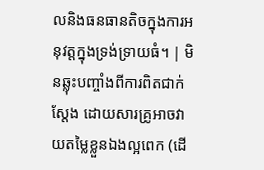លនិងធនធានតិចក្នុងការអនុវត្តក្នុងទ្រង់ទ្រាយធំ។ | មិនឆ្លុះបញ្ចាំងពីការពិតជាក់ស្តែង ដោយសារគ្រូអាចវាយតម្លៃខ្លួនឯងល្អពេក (ដើ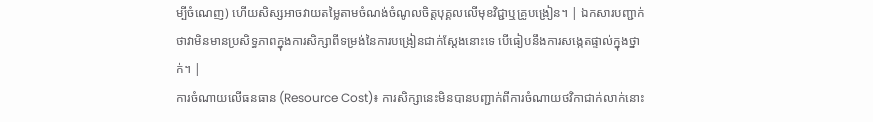ម្បីចំណេញ) ហើយសិស្សអាចវាយតម្លៃតាមចំណង់ចំណូលចិត្តបុគ្គលលើមុខវិជ្ជាឬគ្រូបង្រៀន។ | ឯកសារបញ្ជាក់ថាវាមិនមានប្រសិទ្ធភាពក្នុងការសិក្សាពីទម្រង់នៃការបង្រៀនជាក់ស្តែងនោះទេ បើធៀបនឹងការសង្កេតផ្ទាល់ក្នុងថ្នាក់។ |
ការចំណាយលើធនធាន (Resource Cost)៖ ការសិក្សានេះមិនបានបញ្ជាក់ពីការចំណាយថវិកាជាក់លាក់នោះ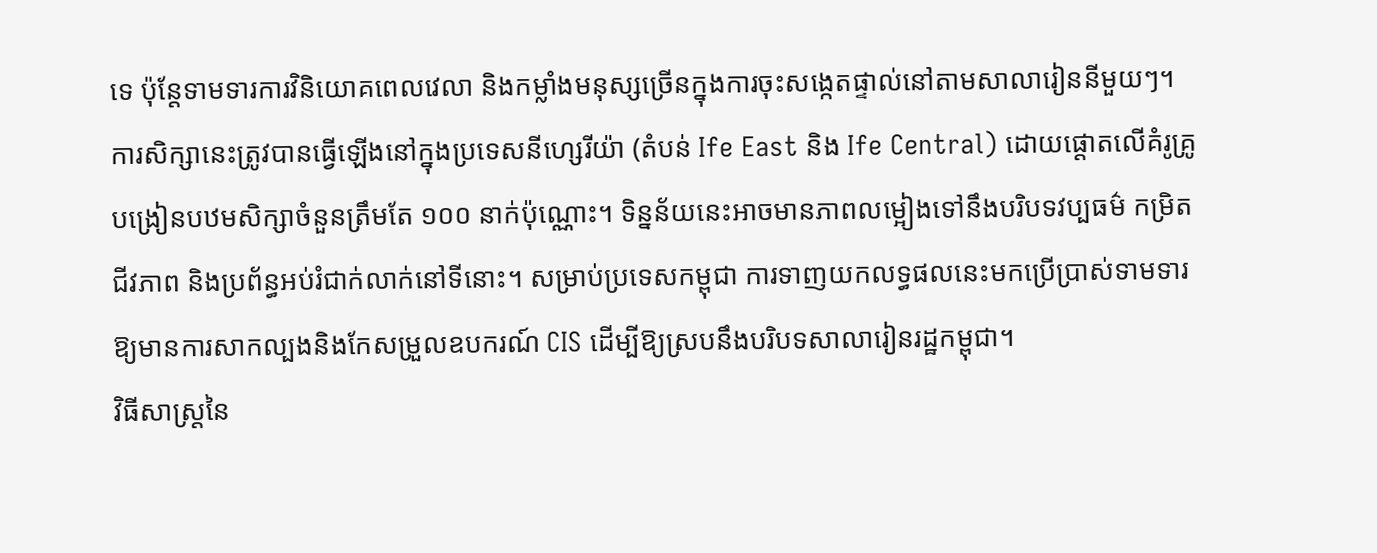ទេ ប៉ុន្តែទាមទារការវិនិយោគពេលវេលា និងកម្លាំងមនុស្សច្រើនក្នុងការចុះសង្កេតផ្ទាល់នៅតាមសាលារៀននីមួយៗ។
ការសិក្សានេះត្រូវបានធ្វើឡើងនៅក្នុងប្រទេសនីហ្សេរីយ៉ា (តំបន់ Ife East និង Ife Central) ដោយផ្តោតលើគំរូគ្រូបង្រៀនបឋមសិក្សាចំនួនត្រឹមតែ ១០០ នាក់ប៉ុណ្ណោះ។ ទិន្នន័យនេះអាចមានភាពលម្អៀងទៅនឹងបរិបទវប្បធម៌ កម្រិតជីវភាព និងប្រព័ន្ធអប់រំជាក់លាក់នៅទីនោះ។ សម្រាប់ប្រទេសកម្ពុជា ការទាញយកលទ្ធផលនេះមកប្រើប្រាស់ទាមទារឱ្យមានការសាកល្បងនិងកែសម្រួលឧបករណ៍ CIS ដើម្បីឱ្យស្របនឹងបរិបទសាលារៀនរដ្ឋកម្ពុជា។
វិធីសាស្ត្រនៃ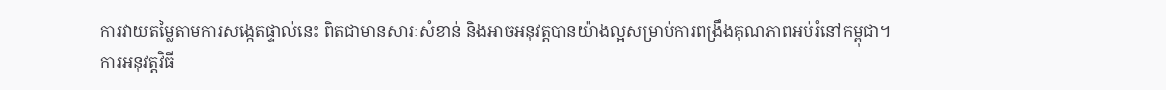ការវាយតម្លៃតាមការសង្កេតផ្ទាល់នេះ ពិតជាមានសារៈសំខាន់ និងអាចអនុវត្តបានយ៉ាងល្អសម្រាប់ការពង្រឹងគុណភាពអប់រំនៅកម្ពុជា។
ការអនុវត្តវិធី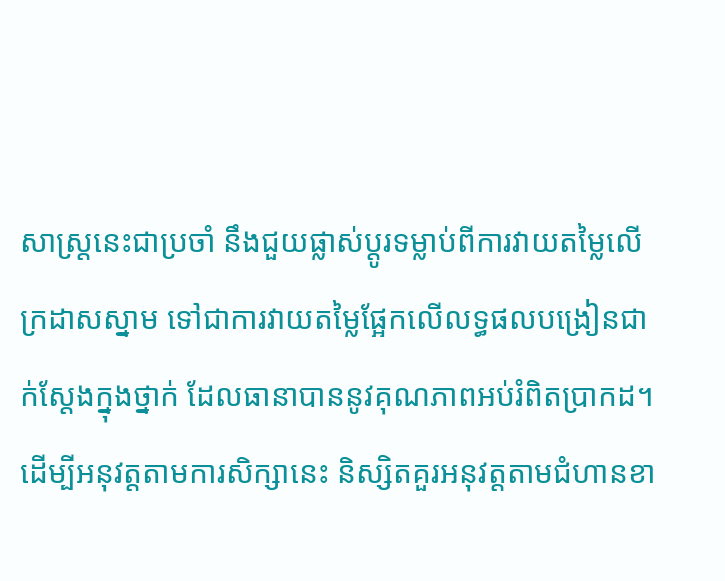សាស្ត្រនេះជាប្រចាំ នឹងជួយផ្លាស់ប្តូរទម្លាប់ពីការវាយតម្លៃលើក្រដាសស្នាម ទៅជាការវាយតម្លៃផ្អែកលើលទ្ធផលបង្រៀនជាក់ស្តែងក្នុងថ្នាក់ ដែលធានាបាននូវគុណភាពអប់រំពិតប្រាកដ។
ដើម្បីអនុវត្តតាមការសិក្សានេះ និស្សិតគួរអនុវត្តតាមជំហានខា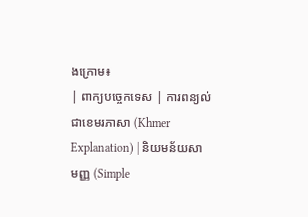ងក្រោម៖
| ពាក្យបច្ចេកទេស | ការពន្យល់ជាខេមរភាសា (Khmer Explanation) | និយមន័យសាមញ្ញ (Simple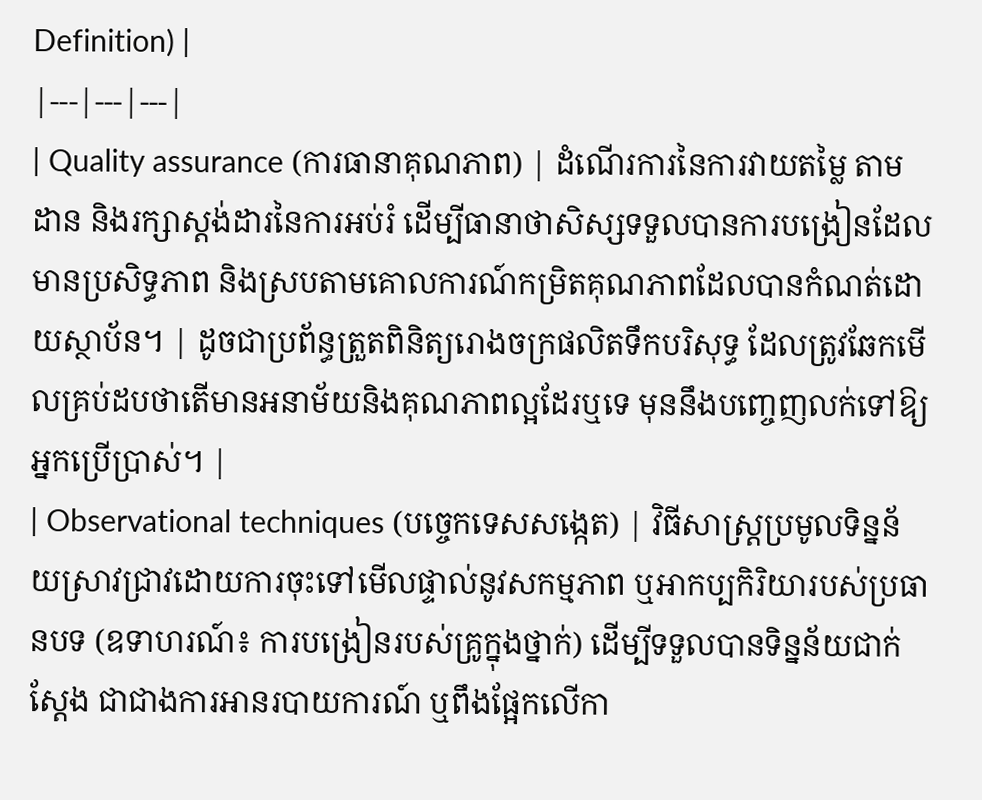Definition) |
|---|---|---|
| Quality assurance (ការធានាគុណភាព) | ដំណើរការនៃការវាយតម្លៃ តាមដាន និងរក្សាស្តង់ដារនៃការអប់រំ ដើម្បីធានាថាសិស្សទទួលបានការបង្រៀនដែលមានប្រសិទ្ធភាព និងស្របតាមគោលការណ៍កម្រិតគុណភាពដែលបានកំណត់ដោយស្ថាប័ន។ | ដូចជាប្រព័ន្ធត្រួតពិនិត្យរោងចក្រផលិតទឹកបរិសុទ្ធ ដែលត្រូវឆែកមើលគ្រប់ដបថាតើមានអនាម័យនិងគុណភាពល្អដែរឬទេ មុននឹងបញ្ចេញលក់ទៅឱ្យអ្នកប្រើប្រាស់។ |
| Observational techniques (បច្ចេកទេសសង្កេត) | វិធីសាស្ត្រប្រមូលទិន្នន័យស្រាវជ្រាវដោយការចុះទៅមើលផ្ទាល់នូវសកម្មភាព ឬអាកប្បកិរិយារបស់ប្រធានបទ (ឧទាហរណ៍៖ ការបង្រៀនរបស់គ្រូក្នុងថ្នាក់) ដើម្បីទទួលបានទិន្នន័យជាក់ស្តែង ជាជាងការអានរបាយការណ៍ ឬពឹងផ្អែកលើកា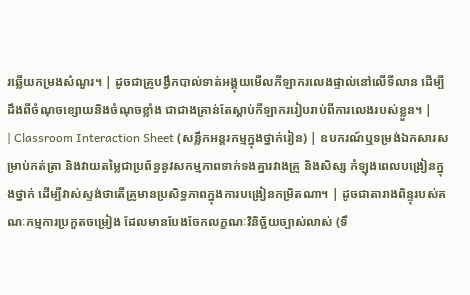រឆ្លើយកម្រងសំណួរ។ | ដូចជាគ្រូបង្វឹកបាល់ទាត់អង្គុយមើលកីឡាករលេងផ្ទាល់នៅលើទីលាន ដើម្បីដឹងពីចំណុចខ្សោយនិងចំណុចខ្លាំង ជាជាងគ្រាន់តែស្តាប់កីឡាកររៀបរាប់ពីការលេងរបស់ខ្លួន។ |
| Classroom Interaction Sheet (សន្លឹកអន្តរកម្មក្នុងថ្នាក់រៀន) | ឧបករណ៍ឬទម្រង់ឯកសារសម្រាប់កត់ត្រា និងវាយតម្លៃជាប្រព័ន្ធនូវសកម្មភាពទាក់ទងគ្នារវាងគ្រូ និងសិស្ស កំឡុងពេលបង្រៀនក្នុងថ្នាក់ ដើម្បីវាស់ស្ទង់ថាតើគ្រូមានប្រសិទ្ធភាពក្នុងការបង្រៀនកម្រិតណា។ | ដូចជាតារាងពិន្ទុរបស់គណៈកម្មការប្រកួតចម្រៀង ដែលមានបែងចែកលក្ខណៈវិនិច្ឆ័យច្បាស់លាស់ (ទឹ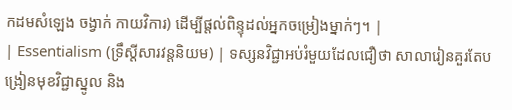កដមសំឡេង ចង្វាក់ កាយវិការ) ដើម្បីផ្តល់ពិន្ទុដល់អ្នកចម្រៀងម្នាក់ៗ។ |
| Essentialism (ទ្រឹស្តីសារវន្តនិយម) | ទស្សនវិជ្ជាអប់រំមួយដែលជឿថា សាលារៀនគួរតែបង្រៀនមុខវិជ្ជាស្នូល និង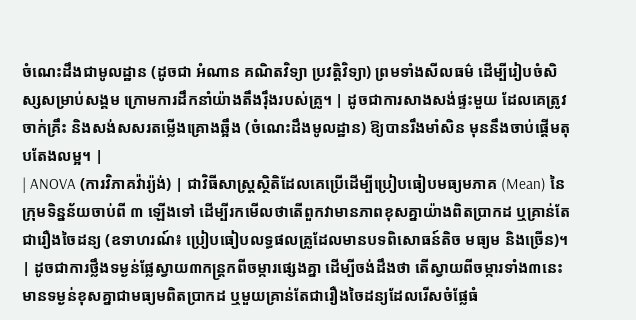ចំណេះដឹងជាមូលដ្ឋាន (ដូចជា អំណាន គណិតវិទ្យា ប្រវត្តិវិទ្យា) ព្រមទាំងសីលធម៌ ដើម្បីរៀបចំសិស្សសម្រាប់សង្គម ក្រោមការដឹកនាំយ៉ាងតឹងរ៉ឹងរបស់គ្រូ។ | ដូចជាការសាងសង់ផ្ទះមួយ ដែលគេត្រូវចាក់គ្រឹះ និងសង់សសរតម្លើងគ្រោងឆ្អឹង (ចំណេះដឹងមូលដ្ឋាន) ឱ្យបានរឹងមាំសិន មុននឹងចាប់ផ្តើមតុបតែងលម្អ។ |
| ANOVA (ការវិភាគវ៉ារ្យ៉ង់) | ជាវិធីសាស្ត្រស្ថិតិដែលគេប្រើដើម្បីប្រៀបធៀបមធ្យមភាគ (Mean) នៃក្រុមទិន្នន័យចាប់ពី ៣ ឡើងទៅ ដើម្បីរកមើលថាតើពួកវាមានភាពខុសគ្នាយ៉ាងពិតប្រាកដ ឬគ្រាន់តែជារឿងចៃដន្យ (ឧទាហរណ៍៖ ប្រៀបធៀបលទ្ធផលគ្រូដែលមានបទពិសោធន៍តិច មធ្យម និងច្រើន)។ | ដូចជាការថ្លឹងទម្ងន់ផ្លែស្វាយ៣កន្ត្រកពីចម្ការផ្សេងគ្នា ដើម្បីចង់ដឹងថា តើស្វាយពីចម្ការទាំង៣នេះមានទម្ងន់ខុសគ្នាជាមធ្យមពិតប្រាកដ ឬមួយគ្រាន់តែជារឿងចៃដន្យដែលរើសចំផ្លែធំ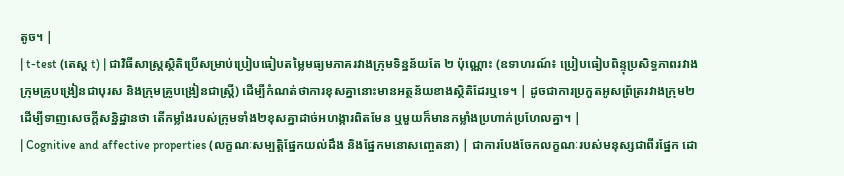តូច។ |
| t-test (តេស្ត t) | ជាវិធីសាស្ត្រស្ថិតិប្រើសម្រាប់ប្រៀបធៀបតម្លៃមធ្យមភាគរវាងក្រុមទិន្នន័យតែ ២ ប៉ុណ្ណោះ (ឧទាហរណ៍៖ ប្រៀបធៀបពិន្ទុប្រសិទ្ធភាពរវាងក្រុមគ្រូបង្រៀនជាបុរស និងក្រុមគ្រូបង្រៀនជាស្ត្រី) ដើម្បីកំណត់ថាការខុសគ្នានោះមានអត្ថន័យខាងស្ថិតិដែរឬទេ។ | ដូចជាការប្រកួតអូសព្រ័ត្ររវាងក្រុម២ ដើម្បីទាញសេចក្តីសន្និដ្ឋានថា តើកម្លាំងរបស់ក្រុមទាំង២ខុសគ្នាដាច់អហង្ការពិតមែន ឬមួយក៏មានកម្លាំងប្រហាក់ប្រហែលគ្នា។ |
| Cognitive and affective properties (លក្ខណៈសម្បត្តិផ្នែកយល់ដឹង និងផ្នែកមនោសញ្ចេតនា) | ជាការបែងចែកលក្ខណៈរបស់មនុស្សជាពីរផ្នែក ដោ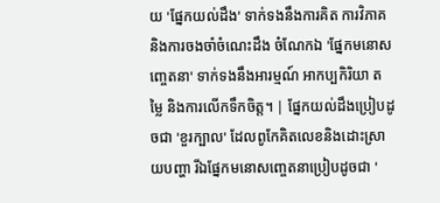យ 'ផ្នែកយល់ដឹង' ទាក់ទងនឹងការគិត ការវិភាគ និងការចងចាំចំណេះដឹង ចំណែកឯ 'ផ្នែកមនោសញ្ចេតនា' ទាក់ទងនឹងអារម្មណ៍ អាកប្បកិរិយា តម្លៃ និងការលើកទឹកចិត្ត។ | ផ្នែកយល់ដឹងប្រៀបដូចជា 'ខួរក្បាល' ដែលពូកែគិតលេខនិងដោះស្រាយបញ្ហា រីឯផ្នែកមនោសញ្ចេតនាប្រៀបដូចជា '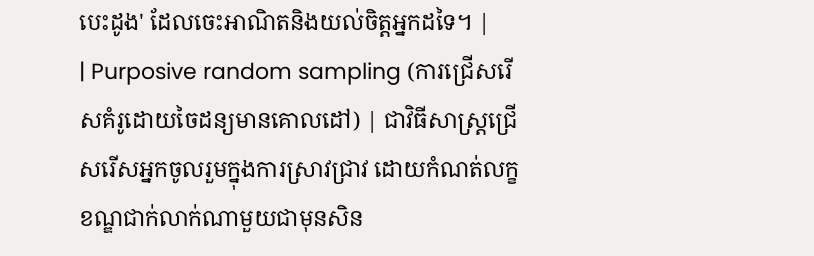បេះដូង' ដែលចេះអាណិតនិងយល់ចិត្តអ្នកដទៃ។ |
| Purposive random sampling (ការជ្រើសរើសគំរូដោយចៃដន្យមានគោលដៅ) | ជាវិធីសាស្ត្រជ្រើសរើសអ្នកចូលរួមក្នុងការស្រាវជ្រាវ ដោយកំណត់លក្ខខណ្ឌជាក់លាក់ណាមួយជាមុនសិន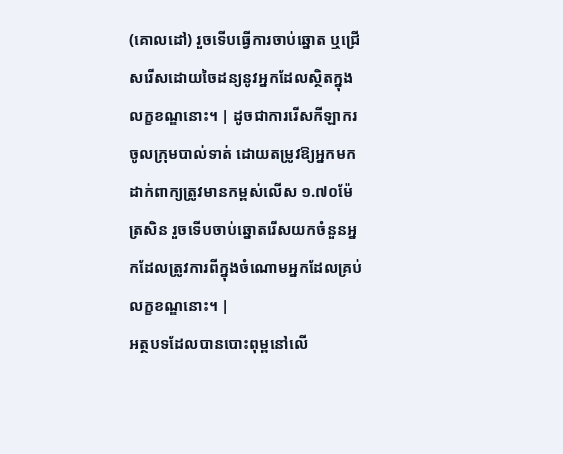(គោលដៅ) រួចទើបធ្វើការចាប់ឆ្នោត ឬជ្រើសរើសដោយចៃដន្យនូវអ្នកដែលស្ថិតក្នុងលក្ខខណ្ឌនោះ។ | ដូចជាការរើសកីឡាករចូលក្រុមបាល់ទាត់ ដោយតម្រូវឱ្យអ្នកមកដាក់ពាក្យត្រូវមានកម្ពស់លើស ១.៧០ម៉ែត្រសិន រួចទើបចាប់ឆ្នោតរើសយកចំនួនអ្នកដែលត្រូវការពីក្នុងចំណោមអ្នកដែលគ្រប់លក្ខខណ្ឌនោះ។ |
អត្ថបទដែលបានបោះពុម្ពនៅលើ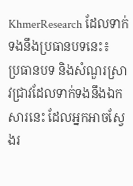KhmerResearch ដែលទាក់ទងនឹងប្រធានបទនេះ៖
ប្រធានបទ និងសំណួរស្រាវជ្រាវដែលទាក់ទងនឹងឯកសារនេះ ដែលអ្នកអាចស្វែងរ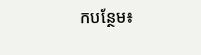កបន្ថែម៖